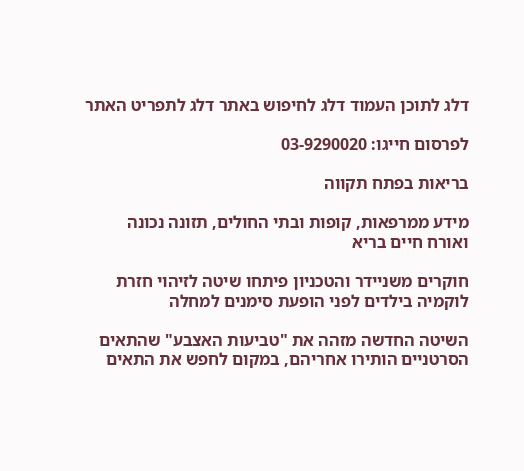דלג לתוכן העמוד דלג לחיפוש באתר דלג לתפריט האתר

לפרסום חייגו: 03-9290020

בריאות בפתח תקווה

מידע ממרפאות, קופות ובתי החולים, תזונה נכונה ואורח חיים בריא

חוקרים משניידר והטכניון פיתחו שיטה לזיהוי חזרת לוקמיה בילדים לפני הופעת סימנים למחלה

השיטה החדשה מזהה את "טביעות האצבע" שהתאים הסרטניים הותירו אחריהם, במקום לחפש את התאים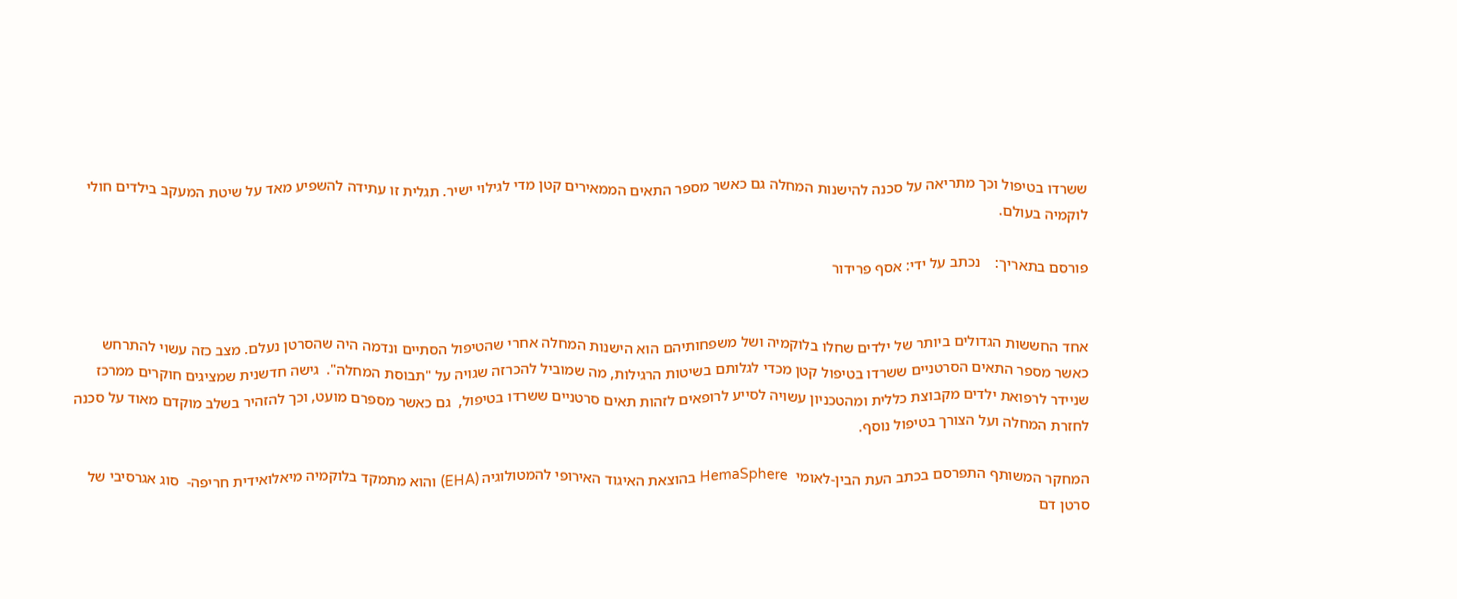ששרדו בטיפול וכך מתריאה על סכנה להישנות המחלה גם כאשר מספר התאים הממאירים קטן מדי לגילוי ישיר. תגלית זו עתידה להשפיע מאד על שיטת המעקב בילדים חולי לוקמיה בעולם.

פורסם בתאריך:    נכתב על ידי: אסף פרידור


אחד החששות הגדולים ביותר של ילדים שחלו בלוקמיה ושל משפחותיהם הוא הישנות המחלה אחרי שהטיפול הסתיים ונדמה היה שהסרטן נעלם. מצב כזה עשוי להתרחש כאשר מספר התאים הסרטניים ששרדו בטיפול קטן מכדי לגלותם בשיטות הרגילות, מה שמוביל להכרזה שגויה על "תבוסת המחלה".  גישה חדשנית שמציגים חוקרים ממרכז שניידר לרפואת ילדים מקבוצת כללית ומהטכניון עשויה לסייע לרופאים לזהות תאים סרטניים ששרדו בטיפול,  גם כאשר מספרם מועט, וכך להזהיר בשלב מוקדם מאוד על סכנה לחזרת המחלה ועל הצורך בטיפול נוסף.

המחקר המשותף התפרסם בכתב העת הבין-לאומי  HemaSphere בהוצאת האיגוד האירופי להמטולוגיה (EHA) והוא מתמקד בלוקמיה מיאלואידית חריפה-  סוג אגרסיבי של סרטן דם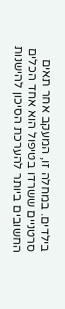בילדים. במחלה זו, המעקב אחר תאים סרטניים ששרדו בטיפול הוא אחד הכלים החשובים ביותר להערכת הסיכון להישנות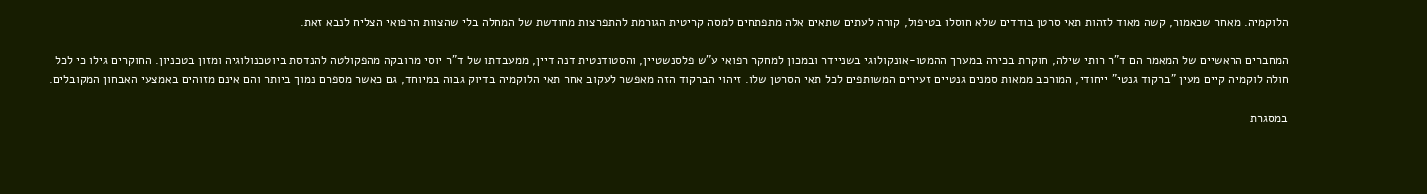הלוקמיה. מאחר שכאמור, קשה מאוד לזהות תאי סרטן בודדים שלא חוסלו בטיפול, קורה לעתים שתאים אלה מתפתחים למסה קריטית הגורמת להתפרצות מחודשת של המחלה בלי שהצוות הרפואי הצליח לנבא זאת.

המחברים הראשיים של המאמר הם ד"ר רותי שילה, חוקרת בכירה במערך ההמטו-אונקולוגי בשניידר ובמכון למחקר רפואי ע"ש פלסנשטיין, והסטודנטית דנה דיין, ממעבדתו של ד"ר יוסי מרובקה מהפקולטה להנדסת ביוטכנולוגיה ומזון בטכניון. החוקרים גילו כי לכל חולה לוקמיה קיים מעין "ברקוד גנטי" ייחודי, המורכב ממאות סמנים גנטיים זעירים המשותפים לכל תאי הסרטן שלו. זיהוי הברקוד הזה מאפשר לעקוב אחר תאי הלוקמיה בדיוק גבוה במיוחד, גם כאשר מספרם נמוך ביותר והם אינם מזוהים באמצעי האבחון המקובלים.

במסגרת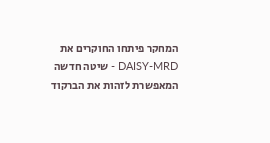המחקר פיתחו החוקרים את DAISY-MRD - שיטה חדשה המאפשרת לזהות את הברקוד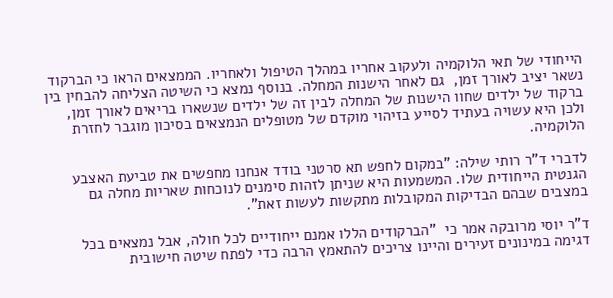הייחודי של תאי הלוקמיה ולעקוב אחריו במהלך הטיפול ולאחריו. הממצאים הראו כי הברקוד נשאר יציב לאורך זמן,  גם לאחר הישנות המחלה. בנוסף נמצא כי השיטה הצליחה להבחין בין ברקוד של ילדים שחוו הישנות של המחלה לבין זה של ילדים שנשארו בריאים לאורך זמן, ולכן היא עשויה בעתיד לסייע בזיהוי מוקדם של מטופלים הנמצאים בסיכון מוגבר לחזרת הלוקמיה.

לדברי ד"ר רותי שילה: "במקום לחפש תא סרטני בודד אנחנו מחפשים את טביעת האצבע הגנטית הייחודית שלו. המשמעות היא שניתן לזהות סימנים לנוכחות שאריות מחלה גם במצבים שבהם הבדיקות המקובלות מתקשות לעשות זאת".

ד"ר יוסי מרובקה אמר כי  "הברקודים הללו אמנם ייחודיים לכל חולה, אבל נמצאים בכל דגימה במינונים זעירים והיינו צריכים להתאמץ הרבה כדי לפתח שיטה חישובית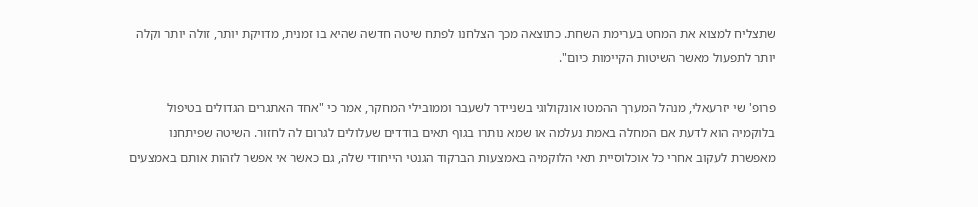שתצליח למצוא את המחט בערימת השחת. כתוצאה מכך הצלחנו לפתח שיטה חדשה שהיא בו זמנית, מדויקת יותר, זולה יותר וקלה יותר לתפעול מאשר השיטות הקיימות כיום".

פרופ' שי יזרעאלי, מנהל המערך ההמטו אונקולוגי בשניידר לשעבר וממובילי המחקר, אמר כי "אחד האתגרים הגדולים בטיפול בלוקמיה הוא לדעת אם המחלה באמת נעלמה או שמא נותרו בגוף תאים בודדים שעלולים לגרום לה לחזור. השיטה שפיתחנו מאפשרת לעקוב אחרי כל אוכלוסיית תאי הלוקמיה באמצעות הברקוד הגנטי הייחודי שלה, גם כאשר אי אפשר לזהות אותם באמצעים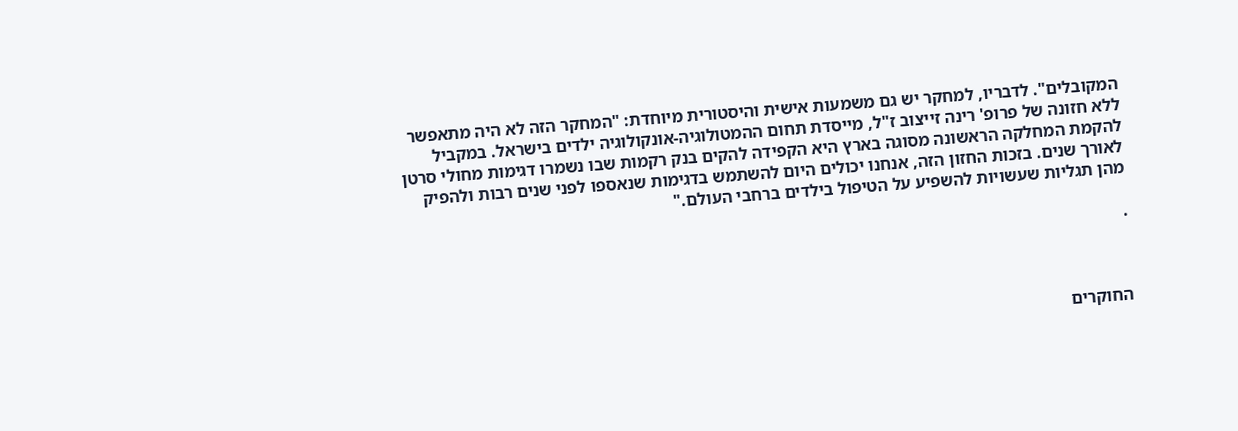המקובלים". לדבריו, למחקר יש גם משמעות אישית והיסטורית מיוחדת: "המחקר הזה לא היה מתאפשר ללא חזונה של פרופ' רינה זייצוב ז"ל, מייסדת תחום ההמטולוגיה-אונקולוגיה ילדים בישראל. במקביל להקמת המחלקה הראשונה מסוגה בארץ היא הקפידה להקים בנק רקמות שבו נשמרו דגימות מחולי סרטן לאורך שנים. בזכות החזון הזה, אנחנו יכולים היום להשתמש בדגימות שנאספו לפני שנים רבות ולהפיק מהן תגליות שעשויות להשפיע על הטיפול בילדים ברחבי העולם."

.



החוקרים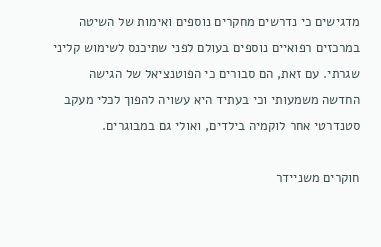מדגישים כי נדרשים מחקרים נוספים ואימות של השיטה במרכזים רפואיים נוספים בעולם לפני שתיכנס לשימוש קליני שגרתי. עם זאת, הם סבורים כי הפוטנציאל של הגישה החדשה משמעותי וכי בעתיד היא עשויה להפוך לכלי מעקב סטנדרטי אחר לוקמיה בילדים, ואולי גם במבוגרים.

חוקרים משניידר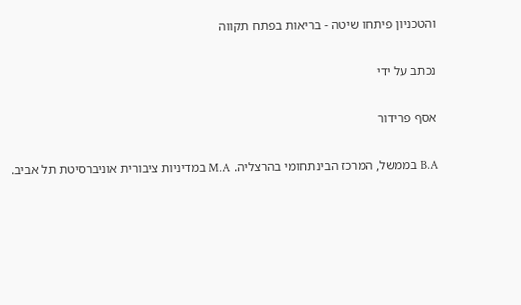והטכניון פיתחו שיטה - בריאות בפתח תקווה

נכתב על ידי

אסף פרידור

B.A בממשל, המרכז הבינתחומי בהרצליה. M.A במדיניות ציבורית אוניברסיטת תל אביב.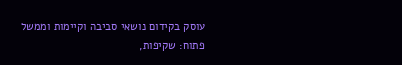עוסק בקידום נושאי סביבה וקיימות וממשל פתוח: שקיפות,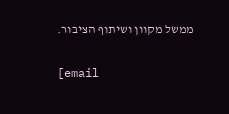ממשל מקוון ושיתוף הציבור.

[email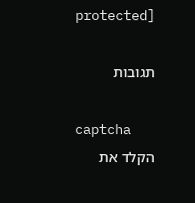protected]

תגובות

captcha
הקלד את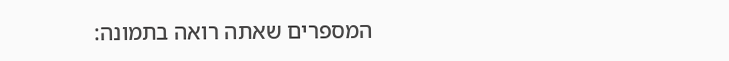המספרים שאתה רואה בתמונה: